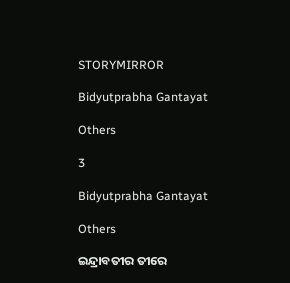STORYMIRROR

Bidyutprabha Gantayat

Others

3

Bidyutprabha Gantayat

Others

ଇନ୍ଦ୍ରାବତୀର ତୀରେ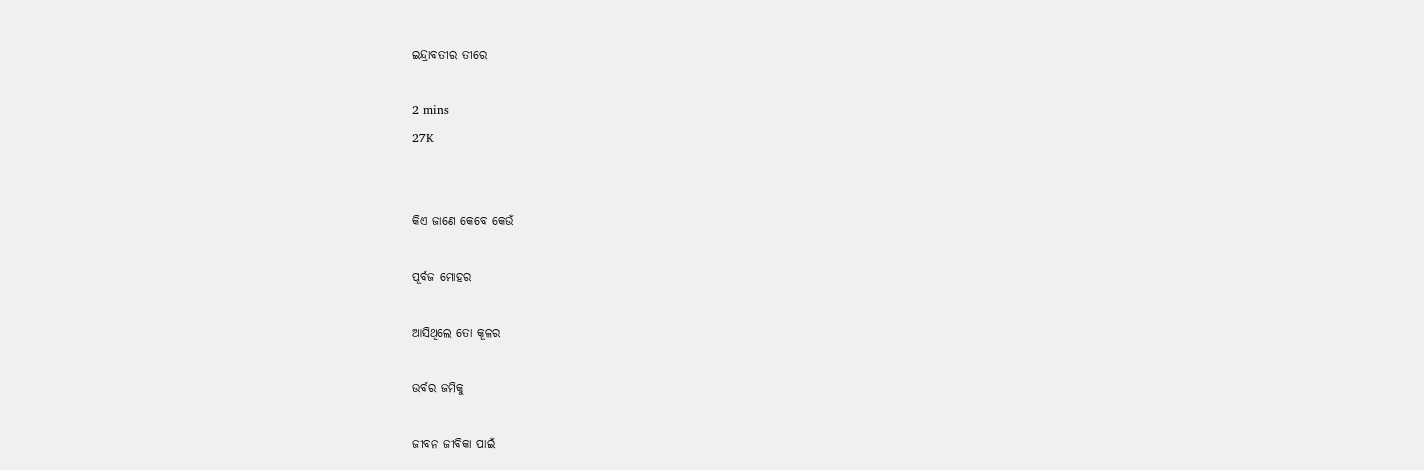ଇନ୍ଦ୍ରାବତୀର ତୀରେ

2 mins
27K


କିଏ ଜାଣେ କେବେ କେଉଁ

ପୂର୍ବଜ ମୋହର

ଆସିଥିଲେ ତୋ କୂଳର

ଉର୍ବର ଜମିକୁ

ଜୀବନ ଜୀବିକା ପାଇଁ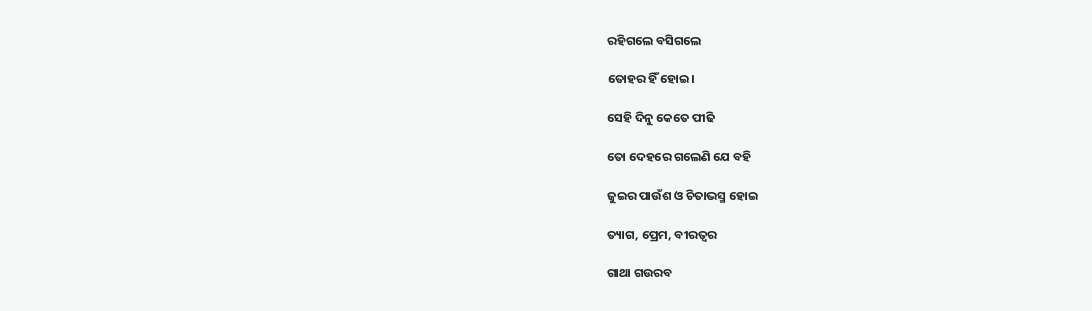ରହିଗଲେ ବସିଗଲେ

ତୋହର ହିଁ ହୋଇ।

ସେହି ଦିନୁ କେତେ ପୀଢି

ତୋ ଦେହରେ ଗଲେଣି ଯେ ବହି

ଜୁଇର ପାଉଁଶ ଓ ଚିତାଭସ୍ମ ହୋଇ

ତ୍ୟାଗ, ପ୍ରେମ, ବୀରତ୍ଵର

ଗାଥା ଗଉରବ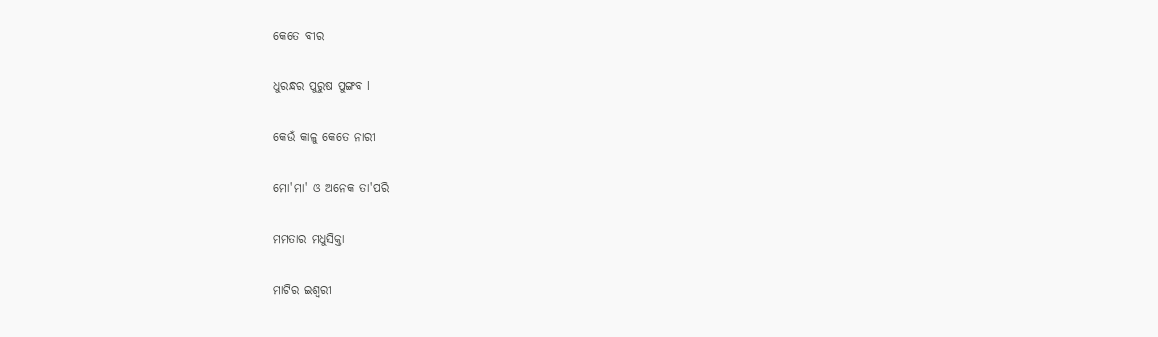କେତେ ବୀର

ଧୁରନ୍ଧର ପୁରୁଷ ପୁଙ୍ଗବ l

କେଉଁ କାଳୁ କେତେ ନାରୀ

ମୋ'ମା' ଓ ଅନେକ ତା'ପରି

ମମତାର ମଧୁସିକ୍ତା

ମାଟିର ଇଶ୍ଵରୀ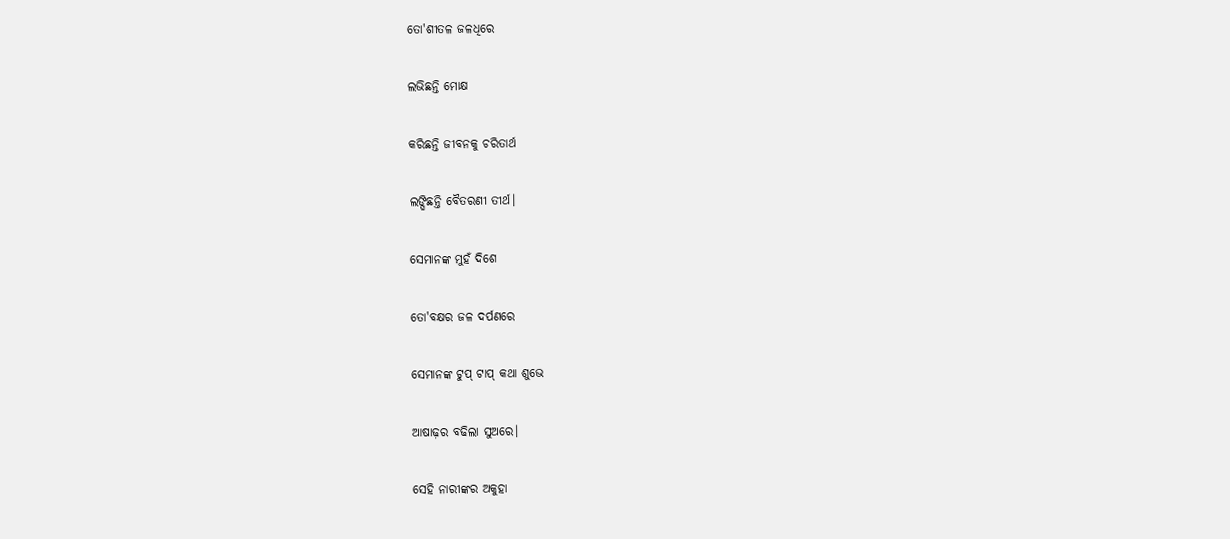ତୋ'ଶୀତଳ ଜଳଧିରେ

ଲଭିଛନ୍ତି ମୋକ୍ଷ

କରିଛନ୍ତି ଜୀବନକୁ ଚରିତାର୍ଥ

ଲଙ୍ଘିଛନ୍ତି ବୈତରଣୀ ତୀର୍ଥ।

ସେମାନଙ୍କ ମୁହଁ ଦିଶେ

ତୋ'ବକ୍ଷର ଜଳ ଦର୍ପଣରେ

ସେମାନଙ୍କ ଟୁପ୍ ଟାପ୍ କଥା ଶୁଭେ

ଆଷାଢ଼ର ବଢିଲା ସୁଅରେ।

ସେହି ନାରୀଙ୍କର ଅକୁହା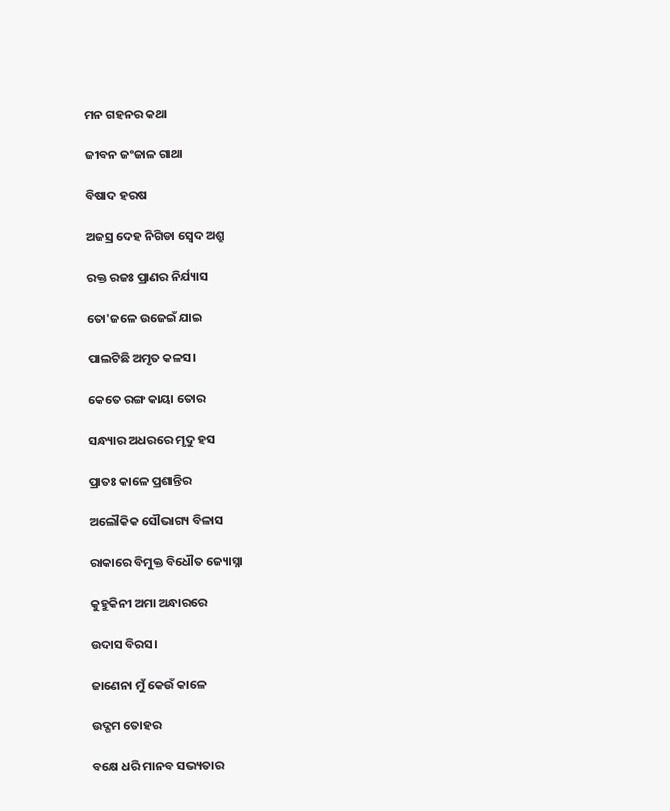ମନ ଗହନର କଥା

ଜୀବନ ଜଂଜାଳ ଗାଥା

ବିଷାଦ ହରଷ

ଅଜସ୍ର ଦେହ ନିଗିଡା ସ୍ଵେଦ ଅଶ୍ରୁ

ରକ୍ତ ରଜଃ ପ୍ରାଣର ନିର୍ଯ୍ୟାସ

ତୋ'ଜଳେ ଉଜେଇଁ ଯାଇ

ପାଲଟିଛି ଅମୃତ କଳସ।

କେତେ ରଙ୍ଗ କାୟା ତୋର

ସନ୍ଧ୍ୟାର ଅଧରରେ ମୃଦୁ ହସ

ପ୍ରାତଃ କାଳେ ପ୍ରଶାନ୍ତିର

ଅଲୌକିକ ସୌଭାଗ୍ୟ ବିଳାସ

ରାକାରେ ବିମୁକ୍ତ ବିଧୌତ ଜ୍ୟୋସ୍ନା

କୁହୁକିନୀ ଅମା ଅନ୍ଧାରରେ

ଉଦାସ ବିରସ।

ଜାଣେନା ମୁଁ କେଉଁ କାଳେ

ଉଦ୍ଗମ ତୋହର

ବକ୍ଷେ ଧରି ମାନବ ସଭ୍ୟତାର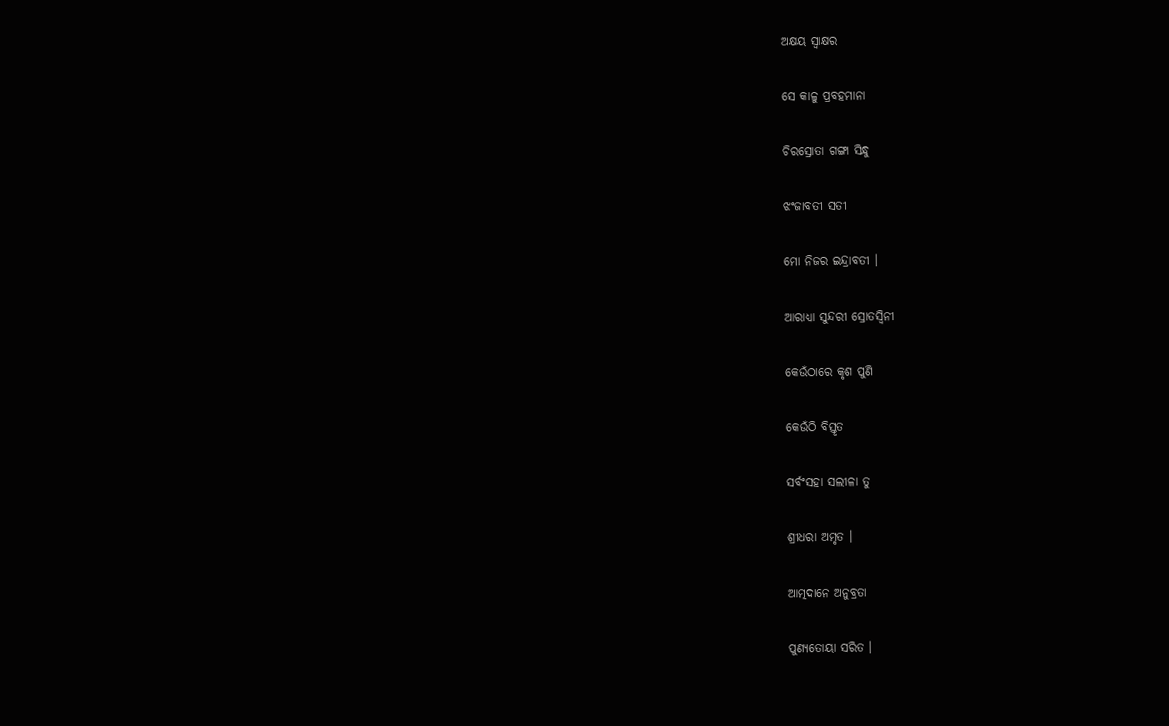ଅକ୍ଷୟ ସ୍ବାକ୍ଷର

ସେ କାଳୁ ପ୍ରବହମାନା

ଚିରସ୍ରୋତା ଗଙ୍ଗା ସିନ୍ଧୁ

ଝଂଜାବତୀ ସତୀ

ମୋ ନିଜର ଇନ୍ଦ୍ରାବତୀ ।

ଆରାଧ୍ୟା ସୁନ୍ଦରୀ ସ୍ରୋତସ୍ବିନୀ

କେଉଁଠାରେ କୃଶ ପୁଣି

କେଉଁଠି ବିସ୍ତୃତ

ସର୍ବଂସହା ସଲୀଳା ତୁ

ଶ୍ରୀଧରା ଅମୃତ ।

ଆତ୍ମଦାନେ ଅନୁବ୍ରତା

ପୁଣ୍ୟତୋୟା ସରିତ ।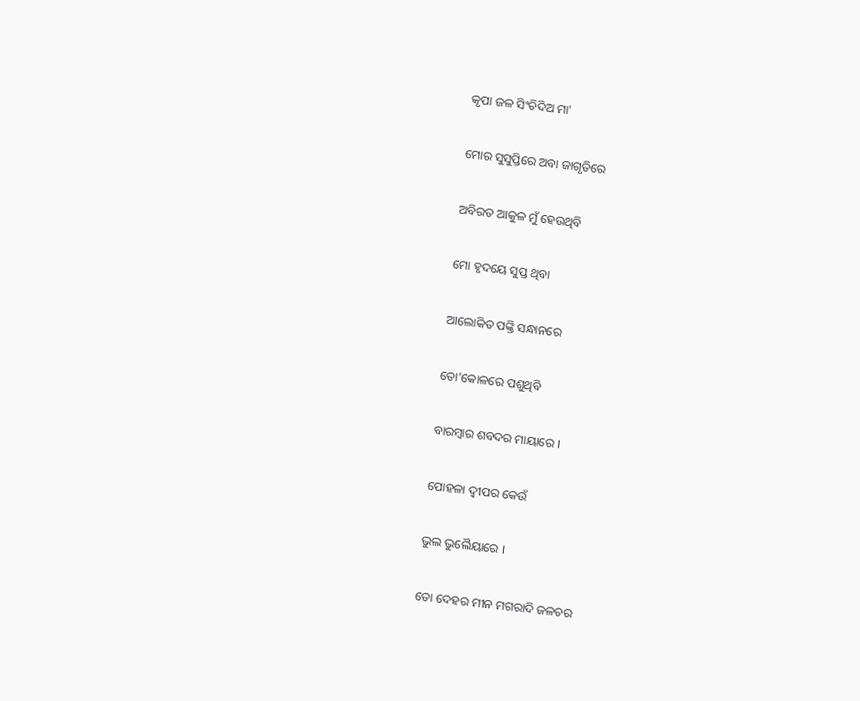କୃପା ଜଳ ସିଂଚିଦିଅ ମା'

ମୋର ସୁସୁପ୍ତିରେ ଅବା ଜାଗୃତିରେ

ଅବିରତ ଆକୁଳ ମୁଁ ହେଉଥିବି

ମୋ ହୃଦୟେ ସୁପ୍ତ ଥିବା

ଆଲୋକିତ ପଙ୍କ୍ତି ସନ୍ଧାନରେ

ତୋ'କୋଳରେ ପଶୁଥିବି

ବାରମ୍ବାର ଶବଦର ମାୟାରେ ।

ପୋହଳା ଦ୍ବୀପର କେଉଁ

ଭୁଲ ଭୁଲୈୟାରେ ।

ତୋ ଦେହର ମୀନ ମଗରାଦି ଜଳଚର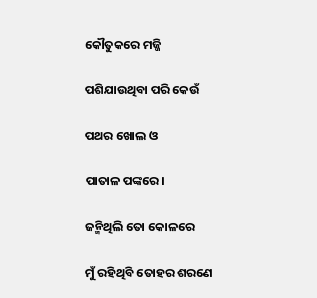କୌତୁକରେ ମଜ୍ଜି

ପଶିଯାଉଥିବା ପରି କେଉଁ

ପଥର ଖୋଲ ଓ

ପାତାଳ ପଙ୍କରେ।

ଜନ୍ମିଥିଲି ତୋ କୋଳରେ

ମୁଁ ରହିଥିବି ତୋହର ଶରଣେ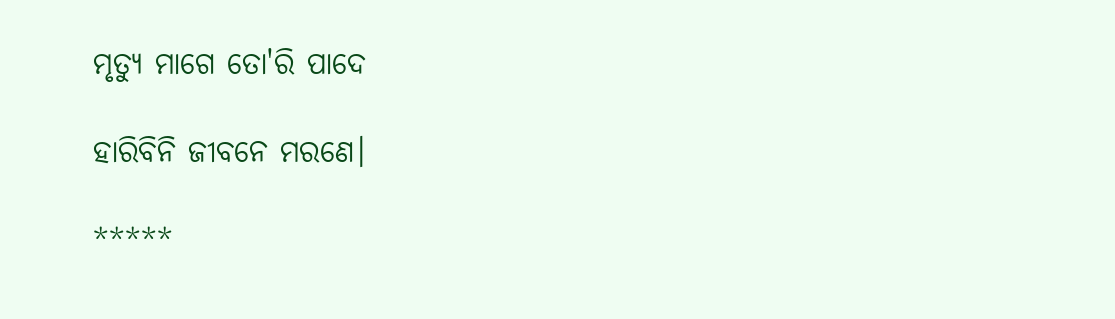ମୃତ୍ୟୁ ମାଗେ ତୋ'ରି ପାଦେ

ହାରିବିନି ଜୀବନେ ମରଣେ।

*****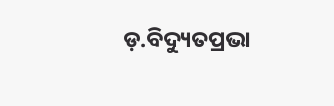ଡ଼.ବିଦ୍ୟୁତପ୍ରଭା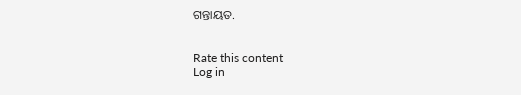ଗନ୍ତାୟତ.


Rate this content
Log in